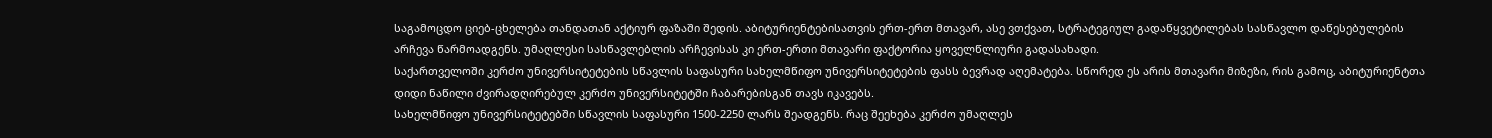საგამოცდო ციებ-ცხელება თანდათან აქტიურ ფაზაში შედის. აბიტურიენტებისათვის ერთ-ერთ მთავარ, ასე ვთქვათ, სტრატეგიულ გადაწყვეტილებას სასწავლო დაწესებულების არჩევა წარმოადგენს. უმაღლესი სასწავლებლის არჩევისას კი ერთ-ერთი მთავარი ფაქტორია ყოველწლიური გადასახადი.
საქართველოში კერძო უნივერსიტეტების სწავლის საფასური სახელმწიფო უნივერსიტეტების ფასს ბევრად აღემატება. სწორედ ეს არის მთავარი მიზეზი, რის გამოც, აბიტურიენტთა დიდი ნაწილი ძვირადღირებულ კერძო უნივერსიტეტში ჩაბარებისგან თავს იკავებს.
სახელმწიფო უნივერსიტეტებში სწავლის საფასური 1500-2250 ლარს შეადგენს. რაც შეეხება კერძო უმაღლეს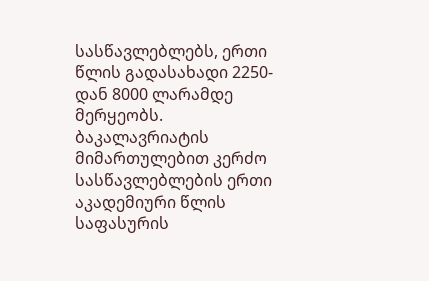სასწავლებლებს, ერთი წლის გადასახადი 2250-დან 8000 ლარამდე მერყეობს.
ბაკალავრიატის მიმართულებით კერძო სასწავლებლების ერთი აკადემიური წლის საფასურის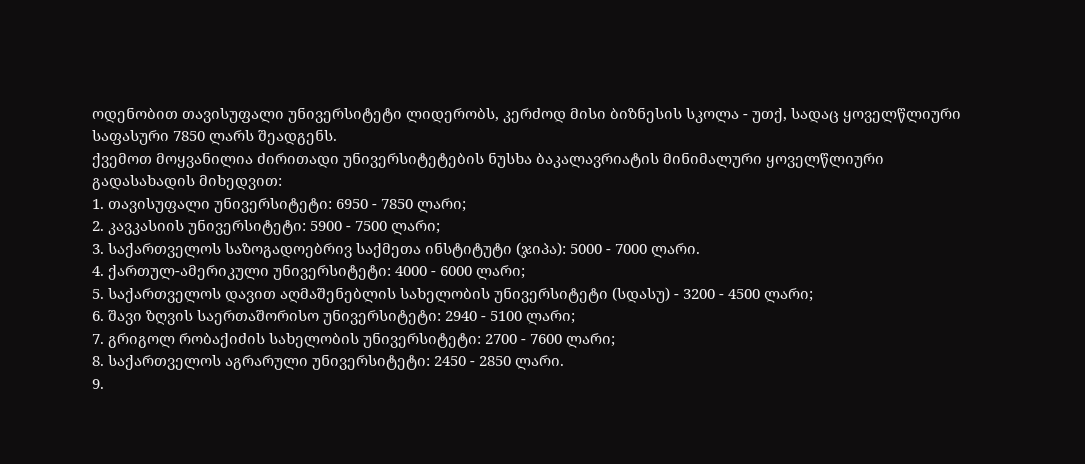ოდენობით თავისუფალი უნივერსიტეტი ლიდერობს, კერძოდ მისი ბიზნესის სკოლა - უთქ, სადაც ყოველწლიური საფასური 7850 ლარს შეადგენს.
ქვემოთ მოყვანილია ძირითადი უნივერსიტეტების ნუსხა ბაკალავრიატის მინიმალური ყოველწლიური გადასახადის მიხედვით:
1. თავისუფალი უნივერსიტეტი: 6950 - 7850 ლარი;
2. კავკასიის უნივერსიტეტი: 5900 - 7500 ლარი;
3. საქართველოს საზოგადოებრივ საქმეთა ინსტიტუტი (ჯიპა): 5000 - 7000 ლარი.
4. ქართულ-ამერიკული უნივერსიტეტი: 4000 - 6000 ლარი;
5. საქართველოს დავით აღმაშენებლის სახელობის უნივერსიტეტი (სდასუ) - 3200 - 4500 ლარი;
6. შავი ზღვის საერთაშორისო უნივერსიტეტი: 2940 - 5100 ლარი;
7. გრიგოლ რობაქიძის სახელობის უნივერსიტეტი: 2700 - 7600 ლარი;
8. საქართველოს აგრარული უნივერსიტეტი: 2450 - 2850 ლარი.
9.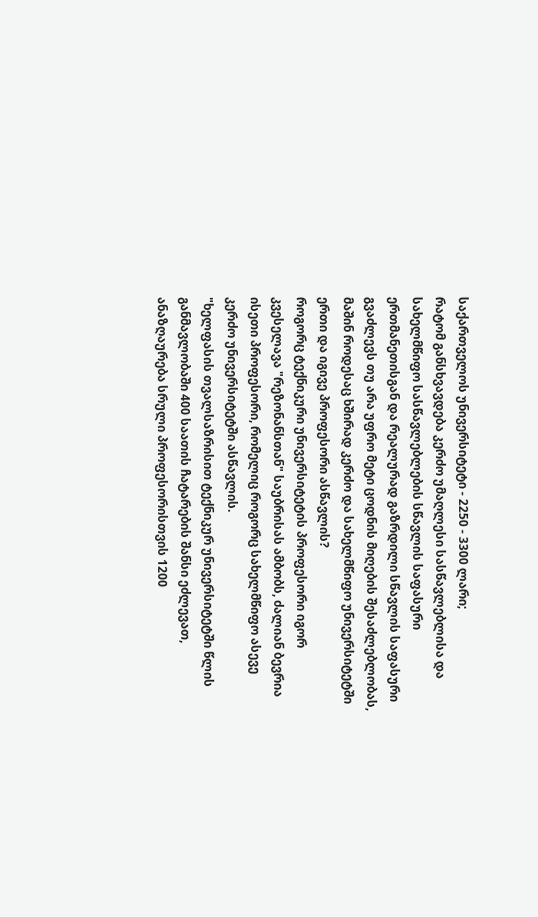საქართველოს უნივერსიტეტი - 2250 - 3300 ლარი;
რატომ განსხვავდება კერძო უმაღლესი სასწავლებლისა და სახელმწიფო სასწავლებლების სწავლის საფასური ერთმანეთისგან და რეალურად გაზრდილი სწავლის საფასური გვაძლევს თუ არა უფრო მეტი ცოდნის მიღების შესაძლებლობას, მაშინ როდესაც ხშირად კერძო და სახელმწიფო უნივერსიტეტში ერთი და იგივე პროფესორი ასწავლის?
როგორც ტექნიკური უნივერსიტეტის პროფესორი იგორ კვესელავა "რეზონანსთან" საუბრისას ამბობს, ძალიან ბევრია ისეთი პროფესორი, რომელიც როგორც სახელმწიფო ასევე კერძო უნივერსიტეტში ასწავლის.
"ხელფასის თვალსაზრისით ტექნიკურ უნივერსიტეტში წლის განმავლობაში 400 საათის ჩატარების შანსი ეძლევათ, ანაზღაურება სრული პროფესორისთვის 1200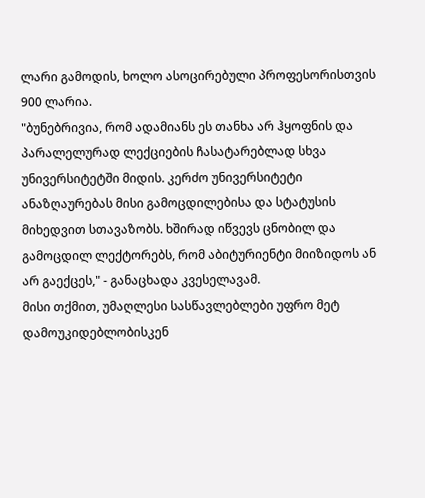ლარი გამოდის, ხოლო ასოცირებული პროფესორისთვის 900 ლარია.
"ბუნებრივია, რომ ადამიანს ეს თანხა არ ჰყოფნის და პარალელურად ლექციების ჩასატარებლად სხვა უნივერსიტეტში მიდის. კერძო უნივერსიტეტი ანაზღაურებას მისი გამოცდილებისა და სტატუსის მიხედვით სთავაზობს. ხშირად იწვევს ცნობილ და გამოცდილ ლექტორებს, რომ აბიტურიენტი მიიზიდოს ან არ გაექცეს," - განაცხადა კვესელავამ.
მისი თქმით, უმაღლესი სასწავლებლები უფრო მეტ დამოუკიდებლობისკენ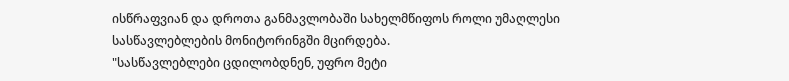ისწრაფვიან და დროთა განმავლობაში სახელმწიფოს როლი უმაღლესი სასწავლებლების მონიტორინგში მცირდება.
"სასწავლებლები ცდილობდნენ, უფრო მეტი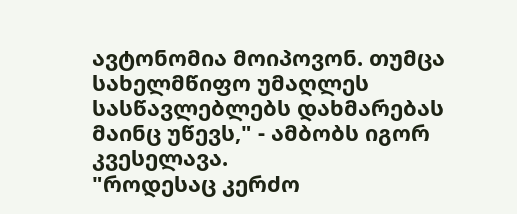ავტონომია მოიპოვონ. თუმცა სახელმწიფო უმაღლეს სასწავლებლებს დახმარებას მაინც უწევს," - ამბობს იგორ კვესელავა.
"როდესაც კერძო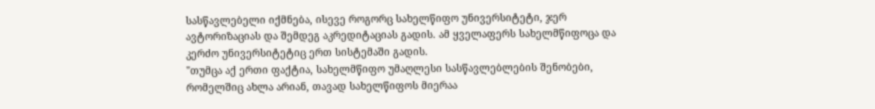სასწავლებელი იქმნება, ისევე როგორც სახელწიფო უნივერსიტეტი, ჯერ ავტორიზაციას და შემდეგ აკრედიტაციას გადის. ამ ყველაფერს სახელმწიფოცა და კერძო უნივერსიტეტიც ერთ სისტემაში გადის.
"თუმცა აქ ერთი ფაქტია, სახელმწიფო უმაღლესი სასწავლებლების შენობები, რომელშიც ახლა არიან, თავად სახელწიფოს მიერაა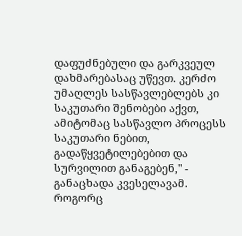დაფუძნებული და გარკვეულ დახმარებასაც უწევთ. კერძო უმაღლეს სასწავლებლებს კი საკუთარი შენობები აქვთ, ამიტომაც სასწავლო პროცესს საკუთარი ნებით, გადაწყვეტილებებით და სურვილით განაგებენ," - განაცხადა კვესელავამ.
როგორც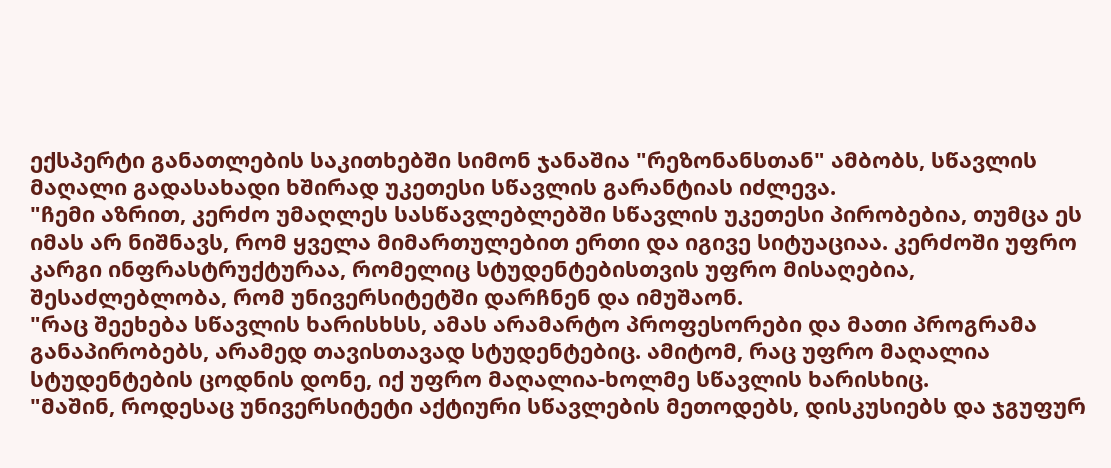ექსპერტი განათლების საკითხებში სიმონ ჯანაშია "რეზონანსთან" ამბობს, სწავლის მაღალი გადასახადი ხშირად უკეთესი სწავლის გარანტიას იძლევა.
"ჩემი აზრით, კერძო უმაღლეს სასწავლებლებში სწავლის უკეთესი პირობებია, თუმცა ეს იმას არ ნიშნავს, რომ ყველა მიმართულებით ერთი და იგივე სიტუაციაა. კერძოში უფრო კარგი ინფრასტრუქტურაა, რომელიც სტუდენტებისთვის უფრო მისაღებია, შესაძლებლობა, რომ უნივერსიტეტში დარჩნენ და იმუშაონ.
"რაც შეეხება სწავლის ხარისხსს, ამას არამარტო პროფესორები და მათი პროგრამა განაპირობებს, არამედ თავისთავად სტუდენტებიც. ამიტომ, რაც უფრო მაღალია სტუდენტების ცოდნის დონე, იქ უფრო მაღალია-ხოლმე სწავლის ხარისხიც.
"მაშინ, როდესაც უნივერსიტეტი აქტიური სწავლების მეთოდებს, დისკუსიებს და ჯგუფურ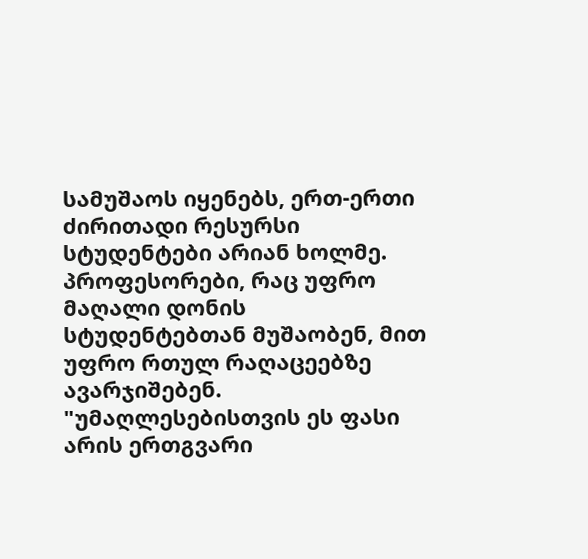სამუშაოს იყენებს, ერთ-ერთი ძირითადი რესურსი სტუდენტები არიან ხოლმე. პროფესორები, რაც უფრო მაღალი დონის სტუდენტებთან მუშაობენ, მით უფრო რთულ რაღაცეებზე ავარჯიშებენ.
"უმაღლესებისთვის ეს ფასი არის ერთგვარი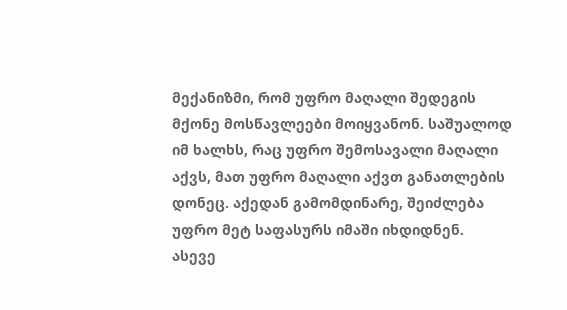მექანიზმი, რომ უფრო მაღალი შედეგის მქონე მოსწავლეები მოიყვანონ. საშუალოდ იმ ხალხს, რაც უფრო შემოსავალი მაღალი აქვს, მათ უფრო მაღალი აქვთ განათლების დონეც. აქედან გამომდინარე, შეიძლება უფრო მეტ საფასურს იმაში იხდიდნენ.
ასევე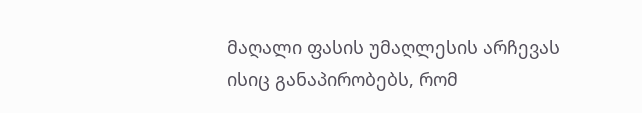მაღალი ფასის უმაღლესის არჩევას ისიც განაპირობებს, რომ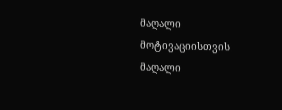მაღალი მოტივაციისთვის მაღალი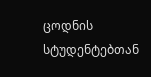ცოდნის სტუდენტებთან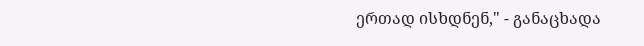ერთად ისხდნენ," - განაცხადა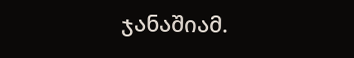ჯანაშიამ.